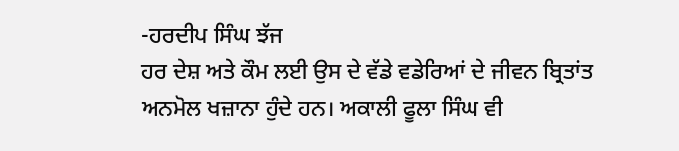-ਹਰਦੀਪ ਸਿੰਘ ਝੱਜ
ਹਰ ਦੇਸ਼ ਅਤੇ ਕੌਮ ਲਈ ਉਸ ਦੇ ਵੱਡੇ ਵਡੇਰਿਆਂ ਦੇ ਜੀਵਨ ਬ੍ਰਿਤਾਂਤ ਅਨਮੋਲ ਖਜ਼ਾਨਾ ਹੁੰਦੇ ਹਨ। ਅਕਾਲੀ ਫੂਲਾ ਸਿੰਘ ਵੀ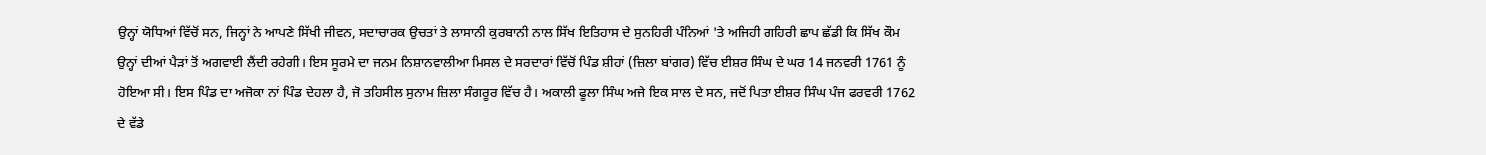ਉਨ੍ਹਾਂ ਯੋਧਿਆਂ ਵਿੱਚੋਂ ਸਨ, ਜਿਨ੍ਹਾਂ ਨੇ ਆਪਣੇ ਸਿੱਖੀ ਜੀਵਨ, ਸਦਾਚਾਰਕ ਉਚਤਾਂ ਤੇ ਲਾਸਾਨੀ ਕੁਰਬਾਨੀ ਨਾਲ ਸਿੱਖ ਇਤਿਹਾਸ ਦੇ ਸੁਨਹਿਰੀ ਪੰਨਿਆਂ 'ਤੇ ਅਜਿਹੀ ਗਹਿਰੀ ਛਾਪ ਛੱਡੀ ਕਿ ਸਿੱਖ ਕੌਮ ਉਨ੍ਹਾਂ ਦੀਆਂ ਪੈੜਾਂ ਤੋਂ ਅਗਵਾਈ ਲੈਂਦੀ ਰਹੇਗੀ। ਇਸ ਸੂਰਮੇ ਦਾ ਜਨਮ ਨਿਸ਼ਾਨਵਾਲੀਆ ਮਿਸਲ ਦੇ ਸਰਦਾਰਾਂ ਵਿੱਚੋਂ ਪਿੰਡ ਸ਼ੀਹਾਂ (ਜ਼ਿਲਾ ਬਾਂਗਰ) ਵਿੱਚ ਈਸ਼ਰ ਸਿੰਘ ਦੇ ਘਰ 14 ਜਨਵਰੀ 1761 ਨੂੰ ਹੋਇਆ ਸੀ। ਇਸ ਪਿੰਡ ਦਾ ਅਜੋਕਾ ਨਾਂ ਪਿੰਡ ਦੇਹਲਾ ਹੈ, ਜੋ ਤਹਿਸੀਲ ਸੁਨਾਮ ਜ਼ਿਲਾ ਸੰਗਰੂਰ ਵਿੱਚ ਹੈ। ਅਕਾਲੀ ਫੂਲਾ ਸਿੰਘ ਅਜੇ ਇਕ ਸਾਲ ਦੇ ਸਨ, ਜਦੋਂ ਪਿਤਾ ਈਸ਼ਰ ਸਿੰਘ ਪੰਜ ਫਰਵਰੀ 1762 ਦੇ ਵੱਡੇ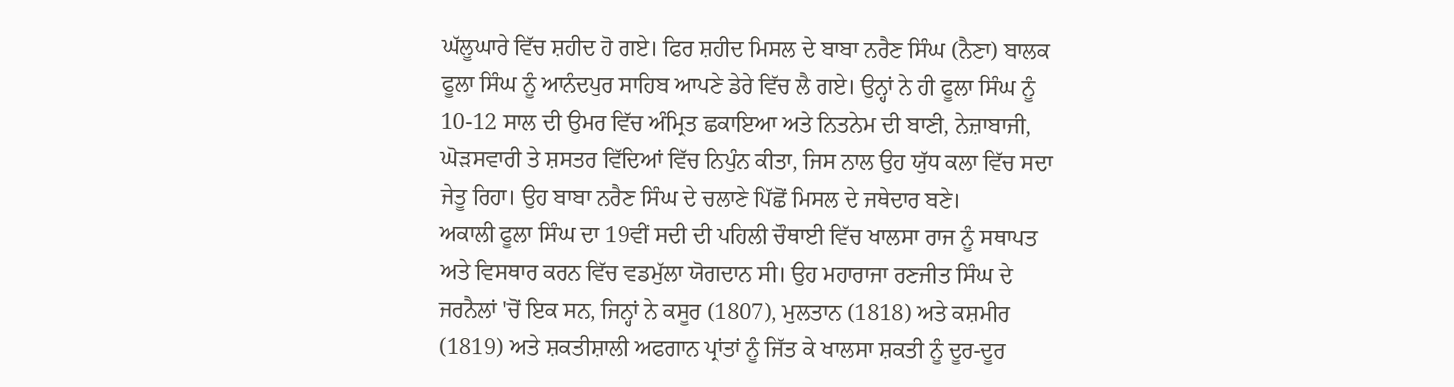ਘੱਲੂਘਾਰੇ ਵਿੱਚ ਸ਼ਹੀਦ ਹੋ ਗਏ। ਫਿਰ ਸ਼ਹੀਦ ਮਿਸਲ ਦੇ ਬਾਬਾ ਨਰੈਣ ਸਿੰਘ (ਨੈਣਾ) ਬਾਲਕ ਫੂਲਾ ਸਿੰਘ ਨੂੰ ਆਨੰਦਪੁਰ ਸਾਹਿਬ ਆਪਣੇ ਡੇਰੇ ਵਿੱਚ ਲੈ ਗਏ। ਉਨ੍ਹਾਂ ਨੇ ਹੀ ਫੂਲਾ ਸਿੰਘ ਨੂੰ 10-12 ਸਾਲ ਦੀ ਉਮਰ ਵਿੱਚ ਅੰਮ੍ਰਿਤ ਛਕਾਇਆ ਅਤੇ ਨਿਤਨੇਮ ਦੀ ਬਾਣੀ, ਨੇਜ਼ਾਬਾਜੀ, ਘੋੜਸਵਾਰੀ ਤੇ ਸ਼ਸਤਰ ਵਿੱਦਿਆਂ ਵਿੱਚ ਨਿਪੁੰਨ ਕੀਤਾ, ਜਿਸ ਨਾਲ ਉਹ ਯੁੱਧ ਕਲਾ ਵਿੱਚ ਸਦਾ ਜੇਤੂ ਰਿਹਾ। ਉਹ ਬਾਬਾ ਨਰੈਣ ਸਿੰਘ ਦੇ ਚਲਾਣੇ ਪਿੱਛੋਂ ਮਿਸਲ ਦੇ ਜਥੇਦਾਰ ਬਣੇ।
ਅਕਾਲੀ ਫੂਲਾ ਸਿੰਘ ਦਾ 19ਵੀਂ ਸਦੀ ਦੀ ਪਹਿਲੀ ਚੌਥਾਈ ਵਿੱਚ ਖਾਲਸਾ ਰਾਜ ਨੂੰ ਸਥਾਪਤ ਅਤੇ ਵਿਸਥਾਰ ਕਰਨ ਵਿੱਚ ਵਡਮੁੱਲਾ ਯੋਗਦਾਨ ਸੀ। ਉਹ ਮਹਾਰਾਜਾ ਰਣਜੀਤ ਸਿੰਘ ਦੇ ਜਰਨੈਲਾਂ 'ਚੋਂ ਇਕ ਸਨ, ਜਿਨ੍ਹਾਂ ਨੇ ਕਸੂਰ (1807), ਮੁਲਤਾਨ (1818) ਅਤੇ ਕਸ਼ਮੀਰ (1819) ਅਤੇ ਸ਼ਕਤੀਸ਼ਾਲੀ ਅਫਗਾਨ ਪ੍ਰਾਂਤਾਂ ਨੂੰ ਜਿੱਤ ਕੇ ਖਾਲਸਾ ਸ਼ਕਤੀ ਨੂੰ ਦੂਰ-ਦੂਰ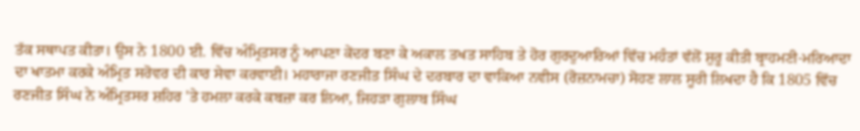ਤੱਕ ਸਥਾਪਤ ਕੀਤਾ। ਉਸ ਨੇ 1800 ਈ. ਵਿੱਚ ਅੰਮ੍ਰਿਤਸਰ ਨੂੰ ਆਪਣਾ ਕੇਂਦਰ ਬਣਾ ਕੇ ਅਕਾਲ ਤਖਤ ਸਾਹਿਬ ਤੇ ਹੋਰ ਗੁਰਦੁਆਰਿਆਂ ਵਿੱਚ ਮਹੰਤਾਂ ਵੱਲੋਂ ਸ਼ੁਰੂ ਕੀਤੀ ਬ੍ਰਾਹਮਣੀ-ਮਰਿਆਦਾ ਦਾ ਖਾਤਮਾ ਕਰਕੇ ਅੰਮ੍ਰਿਤ ਸਰੋਵਰ ਦੀ ਕਾਰ ਸੇਵਾ ਕਰਵਾਈ। ਮਹਾਰਾਜਾ ਰਣਜੀਤ ਸਿੰਘ ਦੇ ਦਰਬਾਰ ਦਾ ਵਾਕਿਆ ਨਵੀਸ (ਰੋਜ਼ਨਾਮਚਾ) ਸੋਹਣ ਲਾਲ ਸੂਰੀ ਲਿਖਦਾ ਹੈ ਕਿ 1805 ਵਿੱਚ ਰਣਜੀਤ ਸਿੰਘ ਨੇ ਅੰਮ੍ਰਿਤਸਰ ਸ਼ਹਿਰ 'ਤੇ ਹਮਲਾ ਕਰਕੇ ਕਬਜ਼ਾ ਕਰ ਲਿਆ, ਜਿਹੜਾ ਗੁਲਾਬ ਸਿੰਘ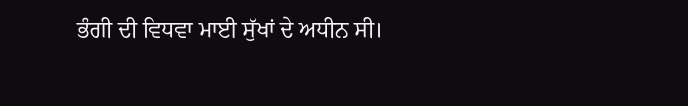ਭੰਗੀ ਦੀ ਵਿਧਵਾ ਮਾਈ ਸੁੱਖਾਂ ਦੇ ਅਧੀਨ ਸੀ।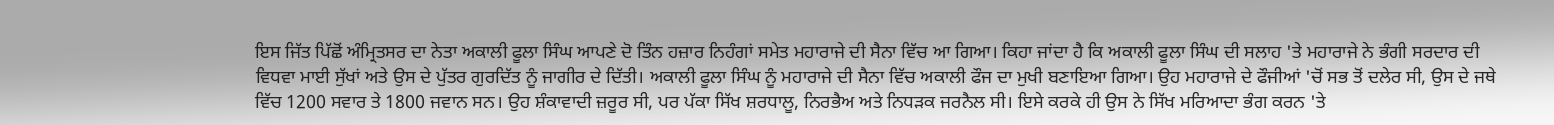ਇਸ ਜਿੱਤ ਪਿੱਛੋਂ ਅੰਮ੍ਰਿਤਸਰ ਦਾ ਨੇਤਾ ਅਕਾਲੀ ਫੂਲਾ ਸਿੰਘ ਆਪਣੇ ਦੋ ਤਿੰਨ ਹਜ਼ਾਰ ਨਿਹੰਗਾਂ ਸਮੇਤ ਮਹਾਰਾਜੇ ਦੀ ਸੈਨਾ ਵਿੱਚ ਆ ਗਿਆ। ਕਿਹਾ ਜਾਂਦਾ ਹੈ ਕਿ ਅਕਾਲੀ ਫੂਲਾ ਸਿੰਘ ਦੀ ਸਲਾਹ 'ਤੇ ਮਹਾਰਾਜੇ ਨੇ ਭੰਗੀ ਸਰਦਾਰ ਦੀ ਵਿਧਵਾ ਮਾਈ ਸੁੱਖਾਂ ਅਤੇ ਉਸ ਦੇ ਪੁੱਤਰ ਗੁਰਦਿੱਤ ਨੂੰ ਜਾਗੀਰ ਦੇ ਦਿੱਤੀ। ਅਕਾਲੀ ਫੂਲਾ ਸਿੰਘ ਨੂੰ ਮਹਾਰਾਜੇ ਦੀ ਸੈਨਾ ਵਿੱਚ ਅਕਾਲੀ ਫੌਜ ਦਾ ਮੁਖੀ ਬਣਾਇਆ ਗਿਆ। ਉਹ ਮਹਾਰਾਜੇ ਦੇ ਫੌਜੀਆਂ 'ਚੋਂ ਸਭ ਤੋਂ ਦਲੇਰ ਸੀ, ਉਸ ਦੇ ਜਥੇ ਵਿੱਚ 1200 ਸਵਾਰ ਤੇ 1800 ਜਵਾਨ ਸਨ। ਉਹ ਸ਼ੰਕਾਵਾਦੀ ਜ਼ਰੂਰ ਸੀ, ਪਰ ਪੱਕਾ ਸਿੱਖ ਸ਼ਰਧਾਲੂ, ਨਿਰਭੈਅ ਅਤੇ ਨਿਧੜਕ ਜਰਨੈਲ ਸੀ। ਇਸੇ ਕਰਕੇ ਹੀ ਉਸ ਨੇ ਸਿੱਖ ਮਰਿਆਦਾ ਭੰਗ ਕਰਨ 'ਤੇ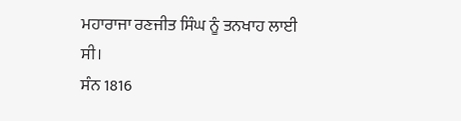ਮਹਾਰਾਜਾ ਰਣਜੀਤ ਸਿੰਘ ਨੂੰ ਤਨਖਾਹ ਲਾਈ ਸੀ।
ਸੰਨ 1816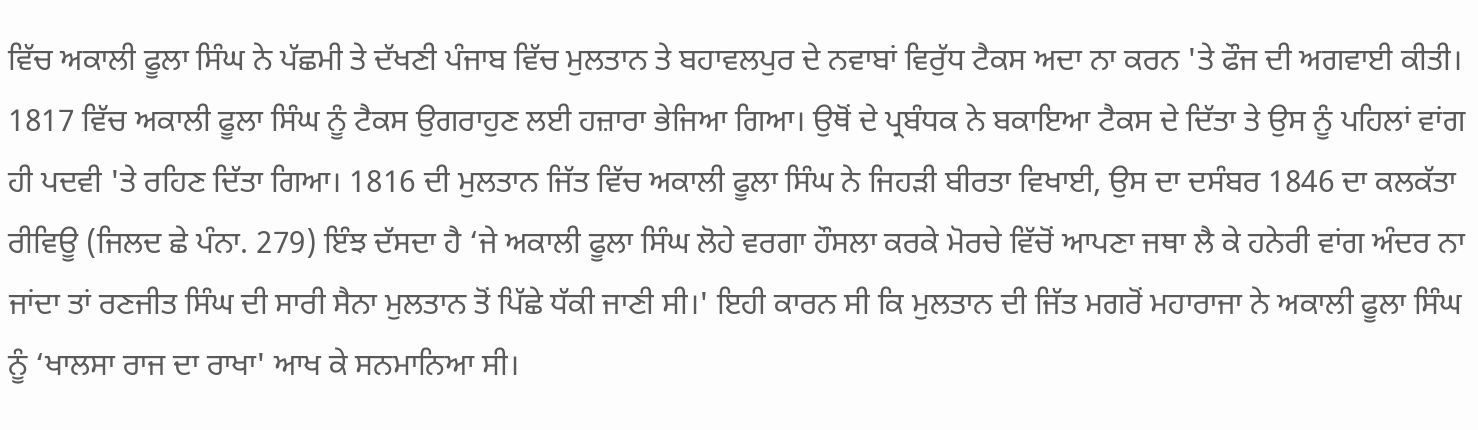ਵਿੱਚ ਅਕਾਲੀ ਫੂਲਾ ਸਿੰਘ ਨੇ ਪੱਛਮੀ ਤੇ ਦੱਖਣੀ ਪੰਜਾਬ ਵਿੱਚ ਮੁਲਤਾਨ ਤੇ ਬਹਾਵਲਪੁਰ ਦੇ ਨਵਾਬਾਂ ਵਿਰੁੱਧ ਟੈਕਸ ਅਦਾ ਨਾ ਕਰਨ 'ਤੇ ਫੌਜ ਦੀ ਅਗਵਾਈ ਕੀਤੀ। 1817 ਵਿੱਚ ਅਕਾਲੀ ਫੂਲਾ ਸਿੰਘ ਨੂੰ ਟੈਕਸ ਉਗਰਾਹੁਣ ਲਈ ਹਜ਼ਾਰਾ ਭੇਜਿਆ ਗਿਆ। ਉਥੋਂ ਦੇ ਪ੍ਰਬੰਧਕ ਨੇ ਬਕਾਇਆ ਟੈਕਸ ਦੇ ਦਿੱਤਾ ਤੇ ਉਸ ਨੂੰ ਪਹਿਲਾਂ ਵਾਂਗ ਹੀ ਪਦਵੀ 'ਤੇ ਰਹਿਣ ਦਿੱਤਾ ਗਿਆ। 1816 ਦੀ ਮੁਲਤਾਨ ਜਿੱਤ ਵਿੱਚ ਅਕਾਲੀ ਫੂਲਾ ਸਿੰਘ ਨੇ ਜਿਹੜੀ ਬੀਰਤਾ ਵਿਖਾਈ, ਉਸ ਦਾ ਦਸੰਬਰ 1846 ਦਾ ਕਲਕੱਤਾ ਰੀਵਿਊ (ਜਿਲਦ ਛੇ ਪੰਨਾ. 279) ਇੰਝ ਦੱਸਦਾ ਹੈ ‘ਜੇ ਅਕਾਲੀ ਫੂਲਾ ਸਿੰਘ ਲੋਹੇ ਵਰਗਾ ਹੌਸਲਾ ਕਰਕੇ ਮੋਰਚੇ ਵਿੱਚੋਂ ਆਪਣਾ ਜਥਾ ਲੈ ਕੇ ਹਨੇਰੀ ਵਾਂਗ ਅੰਦਰ ਨਾ ਜਾਂਦਾ ਤਾਂ ਰਣਜੀਤ ਸਿੰਘ ਦੀ ਸਾਰੀ ਸੈਨਾ ਮੁਲਤਾਨ ਤੋਂ ਪਿੱਛੇ ਧੱਕੀ ਜਾਣੀ ਸੀ।' ਇਹੀ ਕਾਰਨ ਸੀ ਕਿ ਮੁਲਤਾਨ ਦੀ ਜਿੱਤ ਮਗਰੋਂ ਮਹਾਰਾਜਾ ਨੇ ਅਕਾਲੀ ਫੂਲਾ ਸਿੰਘ ਨੂੰ ‘ਖਾਲਸਾ ਰਾਜ ਦਾ ਰਾਖਾ' ਆਖ ਕੇ ਸਨਮਾਨਿਆ ਸੀ।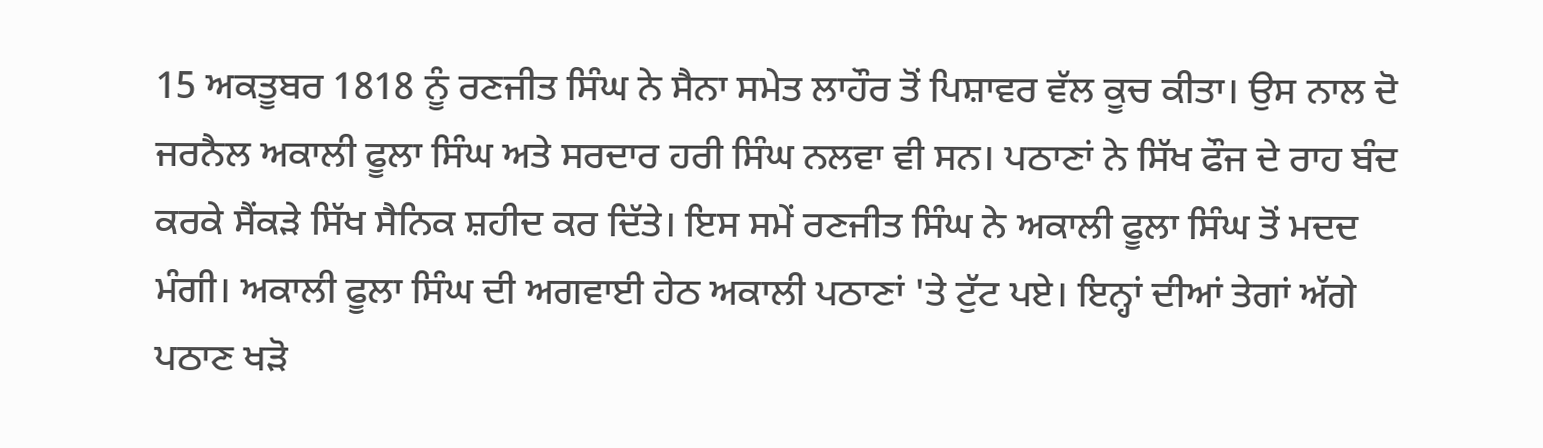15 ਅਕਤੂਬਰ 1818 ਨੂੰ ਰਣਜੀਤ ਸਿੰਘ ਨੇ ਸੈਨਾ ਸਮੇਤ ਲਾਹੌਰ ਤੋਂ ਪਿਸ਼ਾਵਰ ਵੱਲ ਕੂਚ ਕੀਤਾ। ਉਸ ਨਾਲ ਦੋ ਜਰਨੈਲ ਅਕਾਲੀ ਫੂਲਾ ਸਿੰਘ ਅਤੇ ਸਰਦਾਰ ਹਰੀ ਸਿੰਘ ਨਲਵਾ ਵੀ ਸਨ। ਪਠਾਣਾਂ ਨੇ ਸਿੱਖ ਫੌਜ ਦੇ ਰਾਹ ਬੰਦ ਕਰਕੇ ਸੈਂਕੜੇ ਸਿੱਖ ਸੈਨਿਕ ਸ਼ਹੀਦ ਕਰ ਦਿੱਤੇ। ਇਸ ਸਮੇਂ ਰਣਜੀਤ ਸਿੰਘ ਨੇ ਅਕਾਲੀ ਫੂਲਾ ਸਿੰਘ ਤੋਂ ਮਦਦ ਮੰਗੀ। ਅਕਾਲੀ ਫੂਲਾ ਸਿੰਘ ਦੀ ਅਗਵਾਈ ਹੇਠ ਅਕਾਲੀ ਪਠਾਣਾਂ 'ਤੇ ਟੁੱਟ ਪਏ। ਇਨ੍ਹਾਂ ਦੀਆਂ ਤੇਗਾਂ ਅੱਗੇ ਪਠਾਣ ਖੜੋ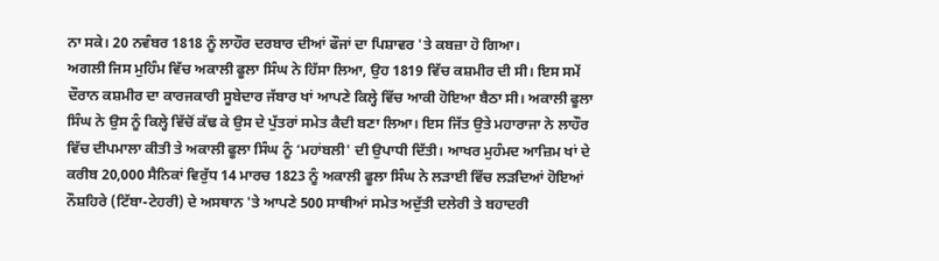ਨਾ ਸਕੇ। 20 ਨਵੰਬਰ 1818 ਨੂੰ ਲਾਹੌਰ ਦਰਬਾਰ ਦੀਆਂ ਫੌਜਾਂ ਦਾ ਪਿਸ਼ਾਵਰ 'ਤੇ ਕਬਜ਼ਾ ਹੋ ਗਿਆ।
ਅਗਲੀ ਜਿਸ ਮੁਹਿੰਮ ਵਿੱਚ ਅਕਾਲੀ ਫੂਲਾ ਸਿੰਘ ਨੇ ਹਿੱਸਾ ਲਿਆ, ਉਹ 1819 ਵਿੱਚ ਕਸ਼ਮੀਰ ਦੀ ਸੀ। ਇਸ ਸਮੇਂ ਦੌਰਾਨ ਕਸ਼ਮੀਰ ਦਾ ਕਾਰਜਕਾਰੀ ਸੂਬੇਦਾਰ ਜੱਬਾਰ ਖਾਂ ਆਪਣੇ ਕਿਲ੍ਹੇ ਵਿੱਚ ਆਕੀ ਹੋਇਆ ਬੈਠਾ ਸੀ। ਅਕਾਲੀ ਫੂਲਾ ਸਿੰਘ ਨੇ ਉਸ ਨੂੰ ਕਿਲ੍ਹੇ ਵਿੱਚੋਂ ਕੱਢ ਕੇ ਉਸ ਦੇ ਪੁੱਤਰਾਂ ਸਮੇਤ ਕੈਦੀ ਬਣਾ ਲਿਆ। ਇਸ ਜਿੱਤ ਉਤੇ ਮਹਾਰਾਜਾ ਨੇ ਲਾਹੌਰ ਵਿੱਚ ਦੀਪਮਾਲਾ ਕੀਤੀ ਤੇ ਅਕਾਲੀ ਫੂਲਾ ਸਿੰਘ ਨੂੰ ‘ਮਹਾਂਬਲੀ' ਦੀ ਉਪਾਧੀ ਦਿੱਤੀ। ਆਖਰ ਮੁਹੰਮਦ ਆਜ਼ਿਮ ਖਾਂ ਦੇ ਕਰੀਬ 20,000 ਸੈਨਿਕਾਂ ਵਿਰੁੱਧ 14 ਮਾਰਚ 1823 ਨੂੰ ਅਕਾਲੀ ਫੂਲਾ ਸਿੰਘ ਨੇ ਲੜਾਈ ਵਿੱਚ ਲੜਦਿਆਂ ਹੋਇਆਂ ਨੌਸ਼ਹਿਰੇ (ਟਿੱਬਾ-ਟੇਹਰੀ) ਦੇ ਅਸਥਾਨ 'ਤੇ ਆਪਣੇ 500 ਸਾਥੀਆਂ ਸਮੇਤ ਅਦੁੱਤੀ ਦਲੇਰੀ ਤੇ ਬਹਾਦਰੀ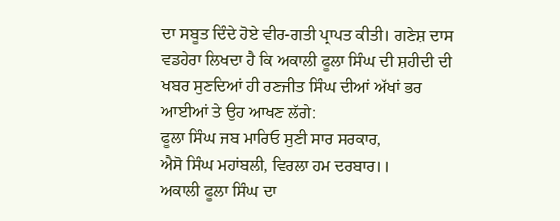ਦਾ ਸਬੂਤ ਦਿੰਦੇ ਹੋਏ ਵੀਰ-ਗਤੀ ਪ੍ਰਾਪਤ ਕੀਤੀ। ਗਣੇਸ਼ ਦਾਸ ਵਡਹੇਰਾ ਲਿਖਦਾ ਹੈ ਕਿ ਅਕਾਲੀ ਫੂਲਾ ਸਿੰਘ ਦੀ ਸ਼ਹੀਦੀ ਦੀ ਖਬਰ ਸੁਣਦਿਆਂ ਹੀ ਰਣਜੀਤ ਸਿੰਘ ਦੀਆਂ ਅੱਖਾਂ ਭਰ ਆਈਆਂ ਤੇ ਉਹ ਆਖਣ ਲੱਗੇ:
ਫੂਲਾ ਸਿੰਘ ਜਬ ਮਾਰਿਓ ਸੁਣੀ ਸਾਰ ਸਰਕਾਰ,
ਐਸੋ ਸਿੰਘ ਮਹਾਂਬਲੀ, ਵਿਰਲਾ ਹਮ ਦਰਬਾਰ।।
ਅਕਾਲੀ ਫੂਲਾ ਸਿੰਘ ਦਾ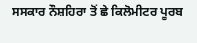ਸਸਕਾਰ ਨੌਸ਼ਹਿਰਾ ਤੋਂ ਛੇ ਕਿਲੋਮੀਟਰ ਪੂਰਬ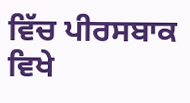ਵਿੱਚ ਪੀਰਸਬਾਕ ਵਿਖੇ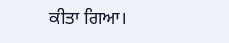ਕੀਤਾ ਗਿਆ।